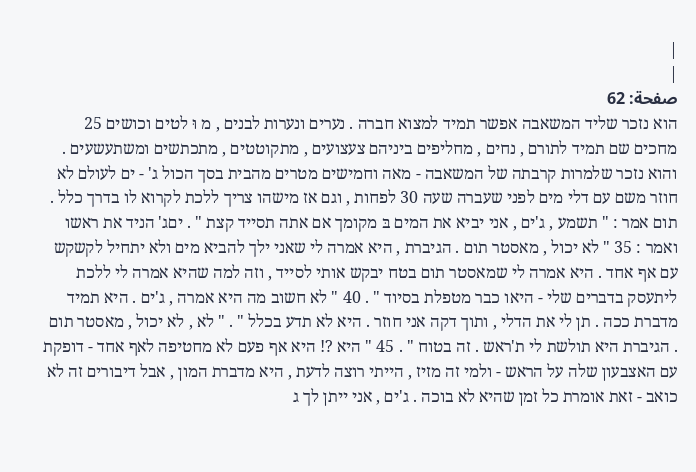|
|
صفحة: 62
הוא נזכר שליד המשאבה אפשר תמיד למצוא חברה . נערים ונערות לבנים , מ וּ לטים וכושים 25 מחכים שם תמיד לתורם , נחים , מחליפים ביניהם צעצועים , מתקוטטים , מתכתשים ומשתעשעים . והוא נזכר שלמרות קרבתה של המשאבה - מאה וחמישים מטרים מהבית בסך הכול ג' - ים לעולם לא חוזר משם עם דלי מים לפני שעברה שעה 30 לפחות , וגם אז מישהו צריך ללכת לקרוא לו בדרך כלל . תום אמר : " תשמע , ג'ים , אני יביא את המים בּ מקומך אם אתה תסייד קצת " . יםג' הניד את ראשו ואמר : 35 " לא יכול , מאסטר תום . הגיברת , היא אמרה לי שאני ילך להביא מים ולא יתחיל לקשקש עם אף אחד . היא אמרה לי שמאסטר תום בטח יבקש אותי לסייד , וזה למה שהיא אמרה לי ללכת ליתעסק בדברים שלי - היאו כבר מטפלת בסיוד " . 40 " לא חשוב מה היא אמרה , ג'ים . היא תמיד מדברת ככה . תן לי את הדלי , ותוך דקה אני חוזר . היא לא תדע בכלל " . " לא , לא יכול , מאסטר תום . הגיברת היא תולשת לי ת'ראש . זה בטוח " . 45 " היא ?! היא אף פעם לא מחטיפה לאף אחד - דופקת עם האצבעון שלה על הראש - ולמי זה מזיז , הייתי רוצה לדעת , היא מדברת המון , אבל דיבורים זה לא כואב - זאת אומרת כל זמן שהיא לא בוכה . ג'ים , אני ייתן לך ג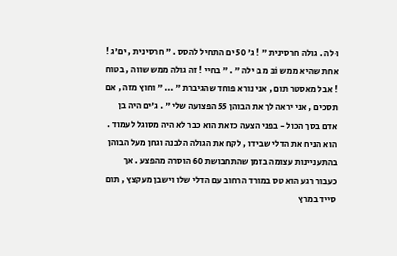וּ לה . גולה חרסינית " ! ג' 50 ים התחיל להסס . " חרסינית , ים'ג ! אחת שהיא ממש וֹבּ מ בּ ילה " . " בחיי ! זה גולה ממש שווה , בטוח ! אבל מאסטר תום , אני נורא פוחד שהגיברת " ... " וחוץ מזה , אם תסכים , אני יראה לך את הבוהן 55 הפצועה שלי " . ג'ים היה בן אדם בסך הכול - בפני הצעה כזאת הוא כבר לא היה מסוגל לעמוד . הוא הניח את הדלי שבידו , לקח את הגולה הלבנה וגחן מעל הבוהן בהתעניינות עצומה בזמן שהתחבושת 60 הוסרה מהפצע . אך כעבור רגע הוא טס במורד הרחוב עם הדלי שלו וישבן מעקצץ , תום סייד במרץ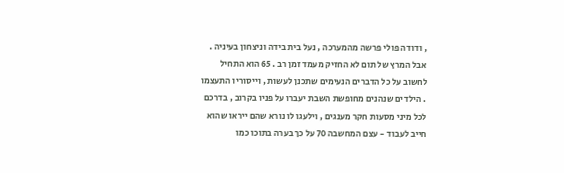, ודודה פולי פרשה מהמערכה , נעל בית בידה וניצחון בעיניה . אבל המרץ של תום לא החזיק מעמד זמן רב . 65 הוא התחיל לחשוב על כל הדברים הנעימים שתכנן לעשות , וייסוריו התעצמו . הילדים שנהנים מחופשת השבת יעברו על פניו בקרוב , בדרכם לכל מיני מסעות חקר מענגים , וילעגו לו נורא שהם ייראו שהוא חייב לעבוד - עצם המחשבה 70 על כך בערה בתוכו כמו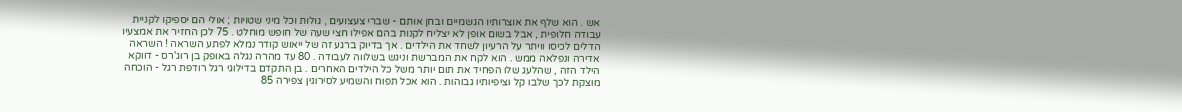אש . הוא שלף את אוצרותיו הגשמיים ובחן אותם - שברי צעצועים , גולות וכל מיני שטויות ; אולי הם יספיקו לקניית עבודה חלופית , אבל בשום אופן לא יצליח לקנות בהם אפילו חצי שעה של חופש מוחלט . 75 לכן החזיר את אמצעיו הדלים לכיסו וויתר על הרעיון לשחד את הילדים . אך בדיוק ברגע זה של ייאוש קודר נמלא לפתע השראה ! השראה אדירה ונפלאה ממש . הוא לקח את המברשת וניגש בשלווה לעבודה . 80 עד מהרה נגלה באופק בן רוג'רס - דווקא הילד הזה , שהלעג שלו הפחיד את תום יותר משל כל הילדים האחרים . בן התקדם בדילוגי רגל רודפת רגל - הוכחה מוצקת לכך שלבו קל וציפיותיו גבוהות . הוא אכל תפוח והשמיע לסירוגין צפירה 85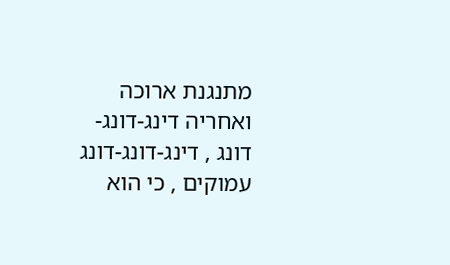מתנגנת ארוכה ואחריה דינג-דונג-דונג , דינג-דונג-דונג עמוקים , כי הוא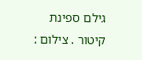גילם ספינת קיטור . צילום :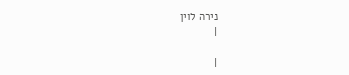נירה לוין
|

|